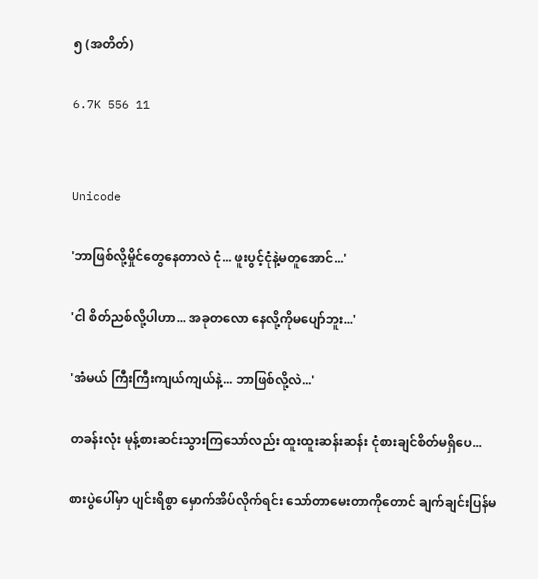၅ (အတိတ်)

6.7K 556 11


Unicode

'ဘာဖြစ်လို့မှိုင်တွေနေတာလဲ ငုံ... ဖူးပွင့်ငုံနဲ့မတူအောင်...'

'ငါ စိတ်ညစ်လို့ပါဟာ... အခုတလော နေလို့ကိုမပျော်ဘူး...'

'အံမယ် ကြီးကြီးကျယ်ကျယ်နဲ့... ဘာဖြစ်လို့လဲ...'

တခန်းလုံး မုန့်စားဆင်းသွားကြသော်လည်း ထူးထူးဆန်းဆန်း ငုံစားချင်စိတ်မရှိပေ...

စားပွဲပေါ်မှာ ပျင်းရိစွာ မှောက်အိပ်လိုက်ရင်း သော်တာမေးတာကိုတောင် ချက်ချင်းပြန်မ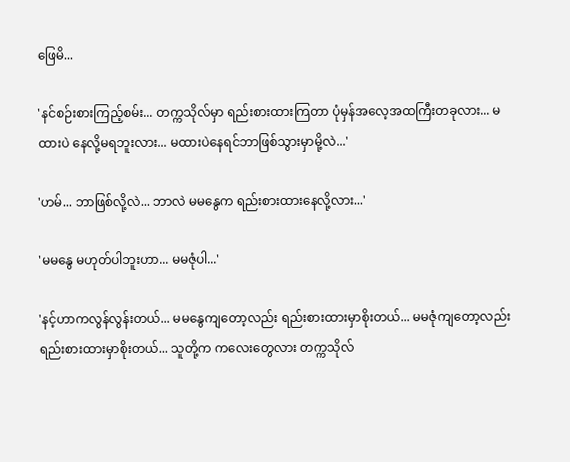ဖြေမိ...

'နင်စဉ်းစားကြည့်စမ်း... တက္ကသိုလ်မှာ ရည်းစားထားကြတာ ပုံမှန်အလေ့အထကြီးတခုလား... မထားပဲ နေလို့မရဘူးလား... မထားပဲနေရင်ဘာဖြစ်သွားမှာမို့လဲ...'

'ဟမ်... ဘာဖြစ်လို့လဲ... ဘာလဲ မမနွေက ရည်းစားထားနေလို့လား...'

'မမနွေ မဟုတ်ပါဘူးဟာ... မမဇုံပါ...'

'နင့်ဟာကလွန်လွန်းတယ်... မမနွေကျတော့လည်း ရည်းစားထားမှာစိုးတယ်... မမဇုံကျတော့လည်း ရည်းစားထားမှာစိုးတယ်... သူတို့က ကလေးတွေလား တက္ကသိုလ်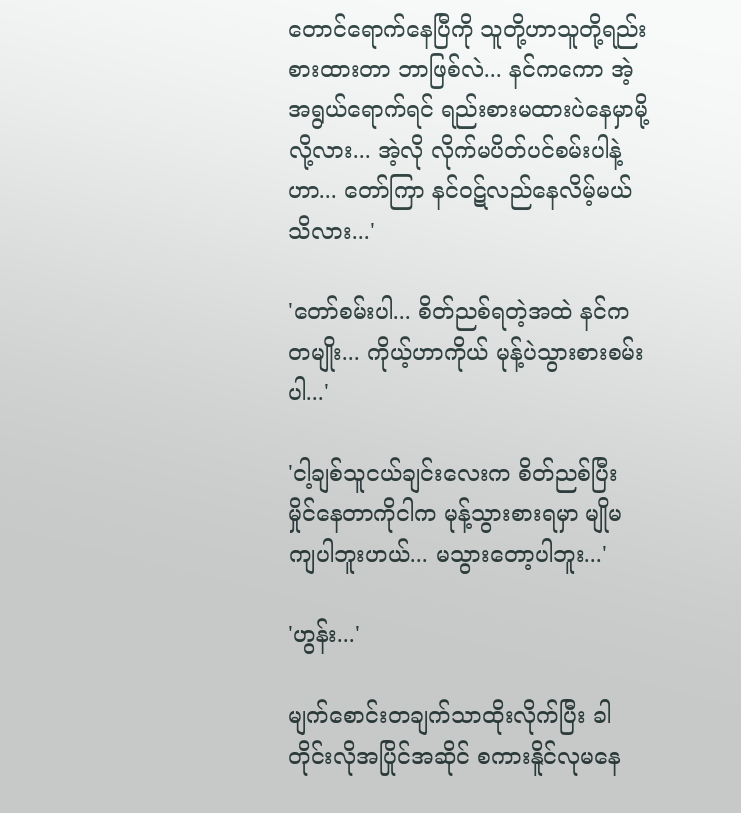တောင်ရောက်နေပြီကို သူတို့ဟာသူတို့ရည်းစားထားတာ ဘာဖြစ်လဲ... နင်ကကော အဲ့အရွယ်ရောက်ရင် ရည်းစားမထားပဲနေမှာမို့လို့လား... အဲ့လို လိုက်မပိတ်ပင်စမ်းပါနဲ့ဟာ... တော်ကြာ နင်ဝဋ်လည်နေလိမ့်မယ်သိလား...'

'တော်စမ်းပါ... စိတ်ညစ်ရတဲ့အထဲ နင်ကတမျိုး... ကိုယ့်ဟာကိုယ် မုန့်ပဲသွားစားစမ်းပါ...'

'ငါ့ချစ်သူငယ်ချင်းလေးက စိတ်ညစ်ပြီး မှိုင်နေတာကိုငါက မုန့်သွားစားရမှာ မျိုမကျပါဘူးဟယ်... မသွားတော့ပါဘူး...'

'ဟွန်း...'

မျက်စောင်းတချက်သာထိုးလိုက်ပြီး ခါတိုင်းလိုအပြိုင်အဆိုင် စကားနိူင်လုမနေ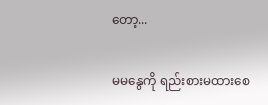တော့...

မမနွေကို ရည်းစားမထားစေ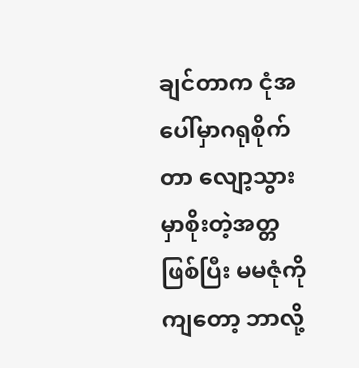ချင်တာက ငုံအပေါ်မှာဂရုစိုက်တာ လျော့သွားမှာစိုးတဲ့အတ္တဖြစ်ပြီး မမဇုံကိုကျတော့ ဘာလို့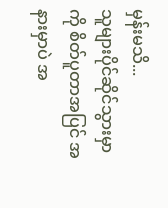မှန်းမသိ...
သူများပိုင်ဆိုင်သွားမှာကို စိတ်ပူတာအပြင် အနားမှာပဲ အ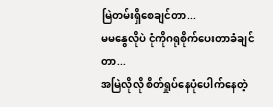မြဲတမ်းရှိစေချင်တာ...
မမနွေလိုပဲ ငုံကိုဂရုစိုက်ပေးတာခံချင်တာ...
အမြဲလိုလို စိတ်ရှုပ်နေပုံပေါက်နေတဲ့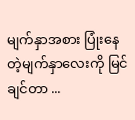မျက်နှာအစား ပြုံးနေတဲ့မျက်နှာလေးကို မြင်ချင်တာ ...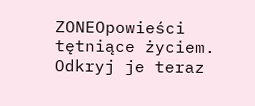ZONEOpowieści tętniące życiem. Odkryj je teraz